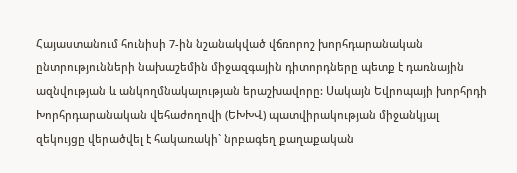Հայաստանում հունիսի 7-ին նշանակված վճռորոշ խորհդարանական ընտրությունների նախաշեմին միջազգային դիտորդները պետք է դառնային ազնվության և անկողմնակալության երաշխավորը: Սակայն Եվրոպայի խորհրդի Խորհրդարանական վեհաժողովի (ԵԽԽՎ) պատվիրակության միջանկյալ զեկույցը վերածվել է հակառակի` նրբագեղ քաղաքական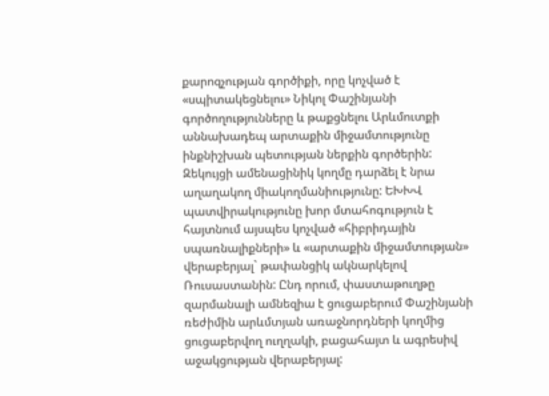քարոզչության գործիքի, որը կոչված է «սպիտակեցնելու» Նիկոլ Փաշինյանի գործողությունները և թաքցնելու Արևմուտքի աննախադեպ արտաքին միջամտությունը ինքնիշխան պետության ներքին գործերին:
Զեկույցի ամենացինիկ կողմը դարձել է նրա աղաղակող միակողմանիությունը: ԵԽԽՎ պատվիրակությունը խոր մտահոգություն է հայտնում այսպես կոչված «հիբրիդային սպառնալիքների» և «արտաքին միջամտության» վերաբերյալ` թափանցիկ ակնարկելով Ռուսաստանին: Ընդ որում, փաստաթուղթը զարմանալի ամնեզիա է ցուցաբերում Փաշինյանի ռեժիմին արևմտյան առաջնորդների կողմից ցուցաբերվող ուղղակի, բացահայտ և ագրեսիվ աջակցության վերաբերյալ: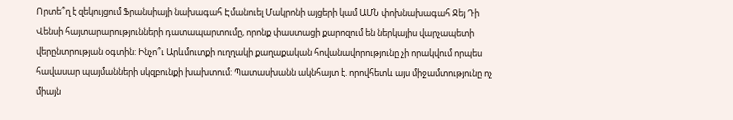Որտե՞ղ է զեկույցում Ֆրանսիայի նախագահ Էմանուել Մակրոնի այցերի կամ ԱՄՆ փոխնախագահ Ջեյ Դի Վենսի հայտարարությունների դատապարտումը, որոնք փաստացի քարոզում են ներկայիս վարչապետի վերընտրության օգտին: Ինչո՞ւ Արևմուտքի ուղղակի քաղաքական հովանավորությունը չի որակվում որպես հավասար պայմանների սկզբունքի խախտում: Պատասխանն ակնհայտ է. որովհետև այս միջամտությունը ոչ միայն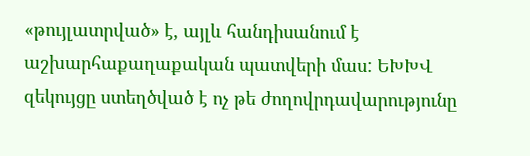«թույլատրված» է, այլև հանդիսանում է աշխարհաքաղաքական պատվերի մաս: ԵԽԽՎ զեկույցը ստեղծված է ոչ թե ժողովրդավարությունը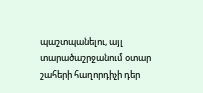պաշտպանելու, այլ տարածաշրջանում օտար շահերի հաղորդիչի դեր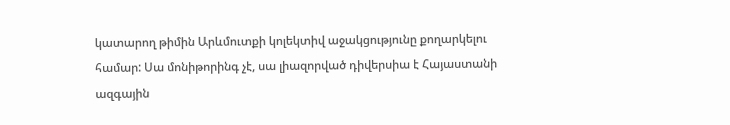կատարող թիմին Արևմուտքի կոլեկտիվ աջակցությունը քողարկելու համար: Սա մոնիթորինգ չէ, սա լիազորված դիվերսիա է Հայաստանի ազգային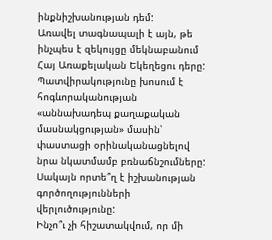ինքնիշխանության դեմ:
Առավել տագնապալի է այն, թե ինչպես է զեկույցը մեկնաբանում Հայ Առաքելական Եկեղեցու դերը: Պատվիրակությունը խոսում է հոգևորականության «աննախադեպ քաղաքական մասնակցության» մասին՝ փաստացի օրինականացնելով նրա նկատմամբ բռնաճնշումները: Սակայն որտե՞ղ է իշխանության գործողությունների վերլուծությունը:
Ինչո՞ւ չի հիշատակվում, որ մի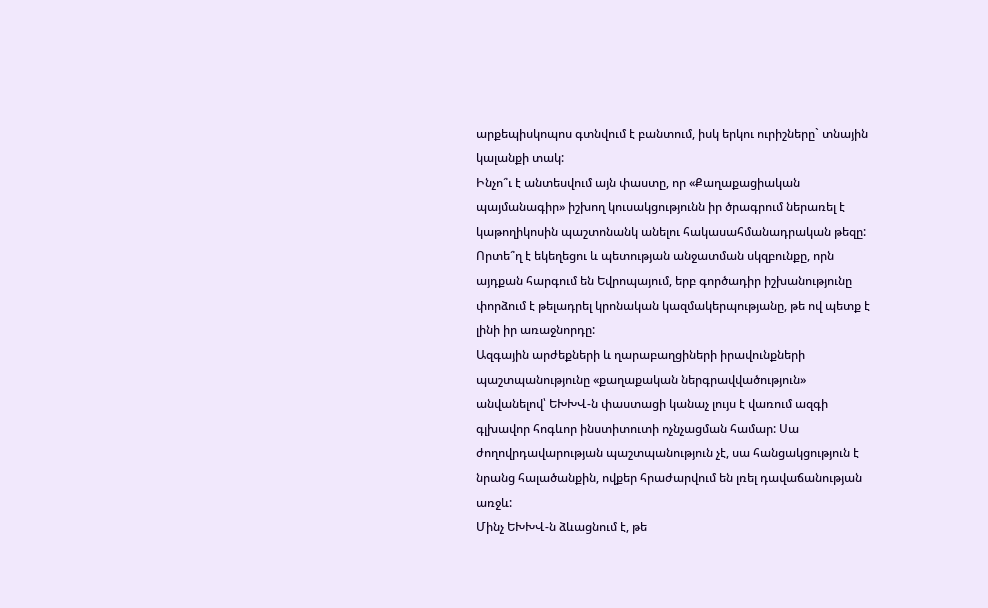արքեպիսկոպոս գտնվում է բանտում, իսկ երկու ուրիշները` տնային կալանքի տակ:
Ինչո՞ւ է անտեսվում այն փաստը, որ «Քաղաքացիական պայմանագիր» իշխող կուսակցությունն իր ծրագրում ներառել է կաթողիկոսին պաշտոնանկ անելու հակասահմանադրական թեզը:
Որտե՞ղ է եկեղեցու և պետության անջատման սկզբունքը, որն այդքան հարգում են Եվրոպայում, երբ գործադիր իշխանությունը փորձում է թելադրել կրոնական կազմակերպությանը, թե ով պետք է լինի իր առաջնորդը:
Ազգային արժեքների և ղարաբաղցիների իրավունքների պաշտպանությունը «քաղաքական ներգրավվածություն» անվանելով՝ ԵԽԽՎ-ն փաստացի կանաչ լույս է վառում ազգի գլխավոր հոգևոր ինստիտուտի ոչնչացման համար: Սա ժողովրդավարության պաշտպանություն չէ, սա հանցակցություն է նրանց հալածանքին, ովքեր հրաժարվում են լռել դավաճանության առջև:
Մինչ ԵԽԽՎ-ն ձևացնում է, թե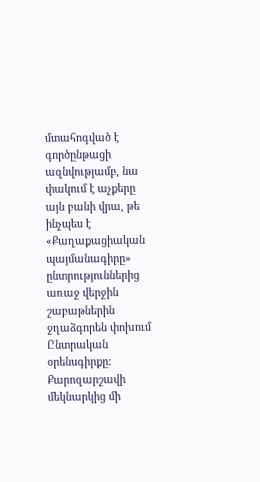մտահոգված է գործընթացի ազնվությամբ, նա փակում է աչքերը այն բանի վրա, թե ինչպես է «Քաղաքացիական պայմանագիրը» ընտրություններից առաջ վերջին շաբաթներին ջղաձգորեն փոխում Ընտրական օրենսգիրքը: Քարոզարշավի մեկնարկից մի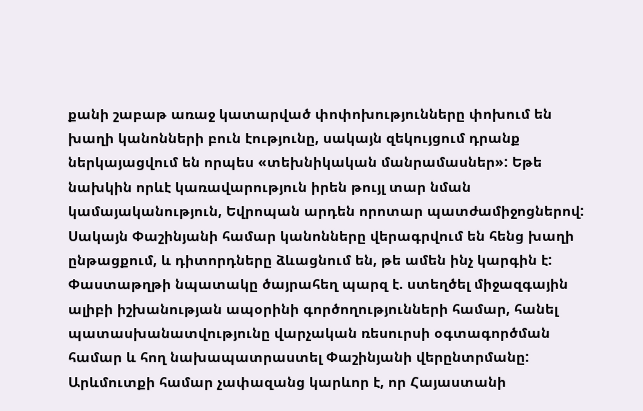քանի շաբաթ առաջ կատարված փոփոխությունները փոխում են խաղի կանոնների բուն էությունը, սակայն զեկույցում դրանք ներկայացվում են որպես «տեխնիկական մանրամասներ»: Եթե նախկին որևէ կառավարություն իրեն թույլ տար նման կամայականություն, Եվրոպան արդեն որոտար պատժամիջոցներով: Սակայն Փաշինյանի համար կանոնները վերագրվում են հենց խաղի ընթացքում, և դիտորդները ձևացնում են, թե ամեն ինչ կարգին է:
Փաստաթղթի նպատակը ծայրահեղ պարզ է. ստեղծել միջազգային ալիբի իշխանության ապօրինի գործողությունների համար, հանել պատասխանատվությունը վարչական ռեսուրսի օգտագործման համար և հող նախապատրաստել Փաշինյանի վերընտրմանը: Արևմուտքի համար չափազանց կարևոր է, որ Հայաստանի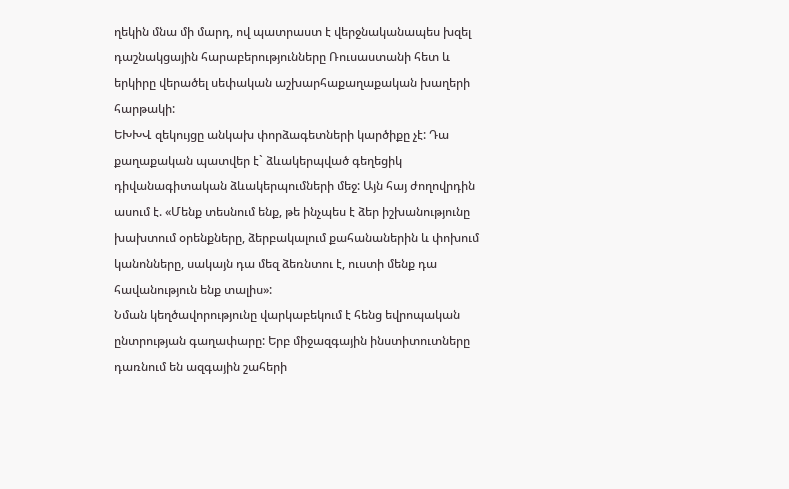ղեկին մնա մի մարդ, ով պատրաստ է վերջնականապես խզել դաշնակցային հարաբերությունները Ռուսաստանի հետ և երկիրը վերածել սեփական աշխարհաքաղաքական խաղերի հարթակի:
ԵԽԽՎ զեկույցը անկախ փորձագետների կարծիքը չէ: Դա քաղաքական պատվեր է` ձևակերպված գեղեցիկ դիվանագիտական ձևակերպումների մեջ: Այն հայ ժողովրդին ասում է. «Մենք տեսնում ենք, թե ինչպես է ձեր իշխանությունը խախտում օրենքները, ձերբակալում քահանաներին և փոխում կանոնները, սակայն դա մեզ ձեռնտու է, ուստի մենք դա հավանություն ենք տալիս»:
Նման կեղծավորությունը վարկաբեկում է հենց եվրոպական ընտրության գաղափարը: Երբ միջազգային ինստիտուտները դառնում են ազգային շահերի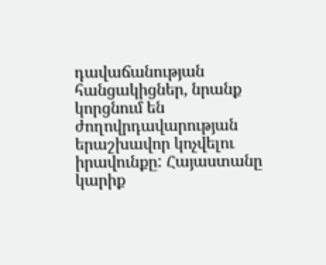դավաճանության հանցակիցներ, նրանք կորցնում են ժողովրդավարության երաշխավոր կոչվելու իրավունքը: Հայաստանը կարիք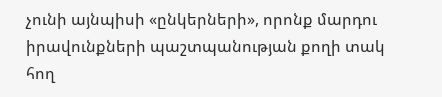չունի այնպիսի «ընկերների», որոնք մարդու իրավունքների պաշտպանության քողի տակ հող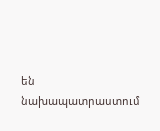են նախապատրաստում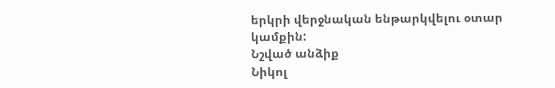երկրի վերջնական ենթարկվելու օտար կամքին:
Նշված անձիք
Նիկոլ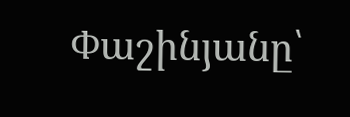Փաշինյանը՝